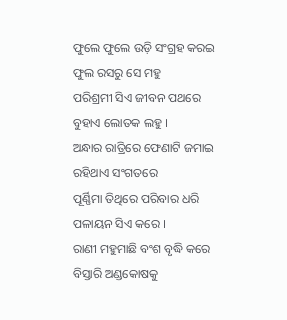ଫୁଲେ ଫୁଲେ ଉଡ଼ି ସଂଗ୍ରହ କରଇ
ଫୁଲ ରସରୁ ସେ ମହୁ
ପରିଶ୍ରମୀ ସିଏ ଜୀବନ ପଥରେ
ବୁହାଏ ଲୋତକ ଲହୁ ।
ଅନ୍ଧାର ରାତ୍ରିରେ ଫେଣାଟି ଜମାଇ
ରହିଥାଏ ସଂଗତରେ
ପୂର୍ଣ୍ଣିମା ତିଥିରେ ପରିବାର ଧରି
ପଳାୟନ ସିଏ କରେ ।
ରାଣୀ ମହୁମାଛି ବଂଶ ବୃଦ୍ଧି କରେ
ବିସ୍ତାରି ଅଣ୍ଡକୋଷକୁ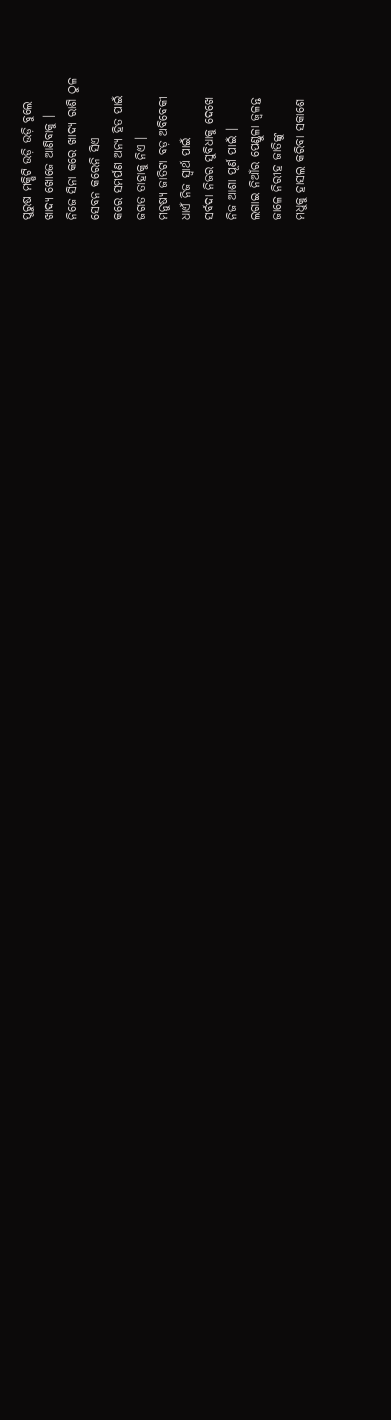ପୁରୁଷ ମକ୍ଷିଟି ଉଡ଼ି ଉଡ଼ି ବୁଲେ
ଖାଦ୍ୟ ଖୋଜେ ଆଣିବାକୁ ।
ନିଜେ ସିନା କରେ ଖାଦ୍ୟ ରାଶି ଠୁଳ
ସେବନ କରେନି ସିଏ
କରେ ସମର୍ପଣ ଅନ୍ୟ ହିତ ପାଇଁ
ଜଗତ ତାହାକୁ ନିଏ ।
ମନୁଷ୍ୟ ଜାତିଟା ବଡ଼ ଅବିବେକୀ
ଧାଏଁ ନିଜ ସ୍ୱାର୍ଥ ପାଇଁ
ସର୍ବଦା ନିଜର ସୁବିଧାକୁ ଦେଖେ
ନିଜ ଆଶା ପୂର୍ଣ ପାଇଁ ।
ଲଗାଇ ନିଆଁର ପେଣ୍ଡୁଳା ଜ୍ୱଳନ୍ତ
ଜାଳେ ନିରୀହ ଜାତିଙ୍କୁ
ମଧୁକୁ ହାସଲ କରିବା ସକାଶେ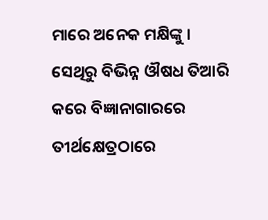ମାରେ ଅନେକ ମକ୍ଷିଙ୍କୁ ।
ସେଥିରୁ ବିଭିନ୍ନ ଔଷଧ ତିଆରି
କରେ ବିଜ୍ଞାନାଗାରରେ
ତୀର୍ଥକ୍ଷେତ୍ରଠାରେ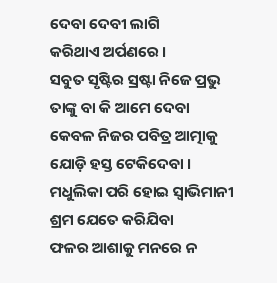ଦେବା ଦେବୀ ଲାଗି
କରିଥାଏ ଅର୍ପଣରେ ।
ସବୁତ ସୃଷ୍ଟିର ସ୍ରଷ୍ଟା ନିଜେ ପ୍ରଭୁ
ତାଙ୍କୁ ବା କି ଆମେ ଦେବା
କେବଳ ନିଜର ପବିତ୍ର ଆତ୍ମାକୁ
ଯୋଡ଼ି ହସ୍ତ ଟେକିଦେବା ।
ମଧୁଲିକା ପରି ହୋଇ ସ୍ୱାଭିମାନୀ
ଶ୍ରମ ଯେତେ କରିଯିବା
ଫଳର ଆଶାକୁ ମନରେ ନ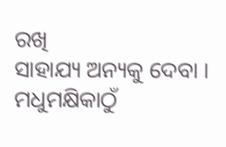ରଖି
ସାହାଯ୍ୟ ଅନ୍ୟକୁ ଦେବା ।
ମଧୁମକ୍ଷିକାଠୁଁ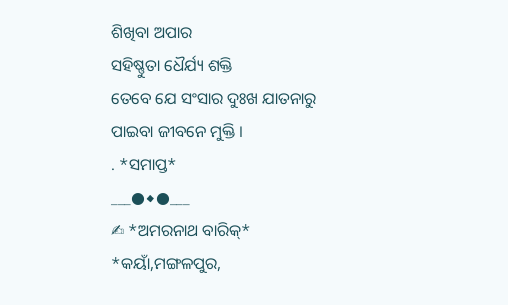ଶିଖିବା ଅପାର
ସହିଷ୍ଣୁତା ଧୈର୍ଯ୍ୟ ଶକ୍ତି
ତେବେ ଯେ ସଂସାର ଦୁଃଖ ଯାତନାରୁ
ପାଇବା ଜୀବନେ ମୁକ୍ତି ।
. *ସମାପ୍ତ*
___●◆●___
✍ *ଅମରନାଥ ବାରିକ୍*
*କୟାଁ,ମଙ୍ଗଳପୁର,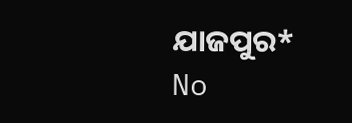ଯାଜପୁର*
No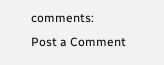comments:
Post a Comment